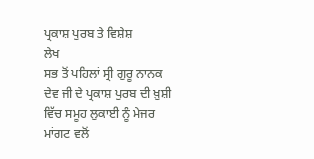ਪ੍ਰਕਾਸ਼ ਪੁਰਬ ਤੇ ਵਿਸ਼ੇਸ਼
ਲੇਖ
ਸਭ ਤੋਂ ਪਹਿਲਾਂ ਸ੍ਰੀ ਗੁਰੂ ਨਾਨਕ ਦੇਵ ਜੀ ਦੇ ਪ੍ਰਕਾਸ਼ ਪੁਰਬ ਦੀ ਖ਼ੁਸ਼ੀ ਵਿੱਚ ਸਮੂਹ ਲੁਕਾਈ ਨੂੰ ਮੇਜਰ ਮਾਂਗਟ ਵਲੋਂ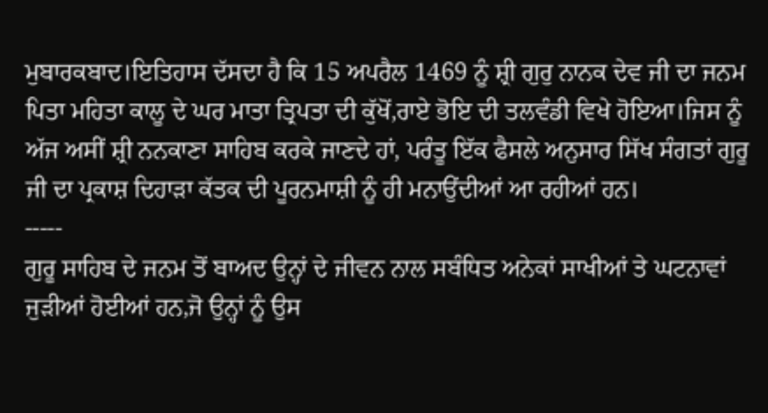ਮੁਬਾਰਕਬਾਦ।ਇਤਿਹਾਸ ਦੱਸਦਾ ਹੈ ਕਿ 15 ਅਪਰੈਲ 1469 ਨੂੰ ਸ਼੍ਰੀ ਗੁਰੁ ਨਾਨਕ ਦੇਵ ਜੀ ਦਾ ਜਨਮ ਪਿਤਾ ਮਹਿਤਾ ਕਾਲੂ ਦੇ ਘਰ ਮਾਤਾ ਤ੍ਰਿਪਤਾ ਦੀ ਕੁੱਖੋਂ,ਰਾਏ ਭੋਇ ਦੀ ਤਲਵੰਡੀ ਵਿਖੇ ਹੋਇਆ।ਜਿਸ ਨੂੰ ਅੱਜ ਅਸੀਂ ਸ਼੍ਰੀ ਨਨਕਾਣਾ ਸਾਹਿਬ ਕਰਕੇ ਜਾਣਦੇ ਹਾਂ, ਪਰੰਤੂ ਇੱਕ ਫੈਸਲੇ ਅਨੁਸਾਰ ਸਿੱਖ ਸੰਗਤਾਂ ਗੁਰੂ ਜੀ ਦਾ ਪ੍ਰਕਾਸ਼ ਦਿਹਾੜਾ ਕੱਤਕ ਦੀ ਪੂਰਨਮਾਸ਼ੀ ਨੂੰ ਹੀ ਮਨਾਉਂਦੀਆਂ ਆ ਰਹੀਆਂ ਹਨ।
-----
ਗੁਰੂ ਸਾਹਿਬ ਦੇ ਜਨਮ ਤੋਂ ਬਾਅਦ ਉਨ੍ਹਾਂ ਦੇ ਜੀਵਨ ਨਾਲ ਸਬੰਧਿਤ ਅਨੇਕਾਂ ਸਾਖੀਆਂ ਤੇ ਘਟਨਾਵਾਂ ਜੁੜੀਆਂ ਹੋਈਆਂ ਹਨ,ਜੋ ਉਨ੍ਹਾਂ ਨੂੰ ਉਸ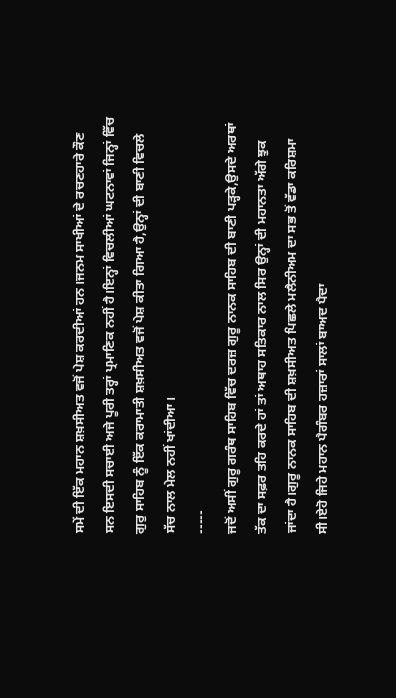ਸਮੇਂ ਦੀ ਇੱਕ ਮਹਾਨ ਸ਼ਖ਼ਸੀਅਤ ਵਜੋਂ ਪੇਸ਼ ਕਰਦੀਆਂ ਹਨ।ਜਨਮ ਸਾਖੀਆਂ ਦੇ ਰਚਣਹਾਰੇ ਕੌਣ ਸਨ ਇਸਦੀ ਸਚਾਈ ਅਜੇ ਪੂਰੀ ਤਰ੍ਹਾਂ ਪ੍ਰਮਾਣਿਕ ਨਹੀਂ ਹੈ।ਇਨ੍ਹਾਂ ਵਿਚਲੀਆਂ ਘਟਨਾਵਾਂ ਜਿਨ੍ਹਾਂ ਵਿੱਚ ਗੁਰੁ ਸਾਹਿਬ ਨੂੰ ਇੱਕ ਕਰਾਮਾਤੀ ਸ਼ਖ਼ਸੀਅਤ ਵਜੋਂ ਪੇਸ਼ ਕੀਤਾ ਗਿਆ ਹੈ,ਉਨ੍ਹਾਂ ਦੀ ਬਾਣੀ ਵਿਚਲੇ ਸੱਚ ਨਾਲ ਮੇਲ ਨਹੀਂ ਖਾਂਦੀਆ।
-----
ਜਦੋਂ ਅਸੀਂ ਗੁਰੂ ਗਰੰਥ ਸਾਹਿਬ ਵਿੱਚ ਦਰਜ਼ ਗੁਰੂ ਨਾਨਕ ਸਾਹਿਬ ਦੀ ਬਾਣੀ ਪੜ੍ਹਕੇ,ਉਸਦੇ ਅਰਥਾਂ ਤੱਕ ਦਾ ਸਫ਼ਰ ਤਹਿ ਕਰਦੇ ਹਾਂ ਤਾਂ ਅਥਾਹ ਸਤਿਕਾਰ ਨਾਲ ਸਿਰ ਉਨ੍ਹਾਂ ਦੀ ਮਹਾਨਤਾ ਅੱਗੇ ਝੁਕ ਜਾਂਦਾ ਹੈ।ਗੁਰੂ ਨਾਨਕ ਸਾਹਿਬ ਦੀ ਸ਼ਖ਼ਸੀਅਤ ਪਿਛਲੇ ਮਲੈਨੀਅਮ ਦਾ ਸਭ ਤੋਂ ਵੱਡਾ ਕਰਿਸ਼ਮਾ ਸੀ।ਏਹੋ ਜਿਹੇ ਮਹਾਨ ਪੈਗੰਬਰ ਹਜ਼ਾਰਾਂ ਸਾਲਾਂ ਬਾਅਦ ਪੈਦਾ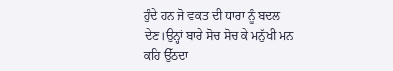ਹੁੰਦੇ ਹਨ ਜੋ ਵਕਤ ਦੀ ਧਾਰਾ ਨੂੰ ਬਦਲ ਦੇਣ।ਉਨ੍ਹਾਂ ਬਾਰੇ ਸੋਚ ਸੋਚ ਕੇ ਮਨੁੱਖੀ ਮਨ ਕਹਿ ਉੱਠਦਾ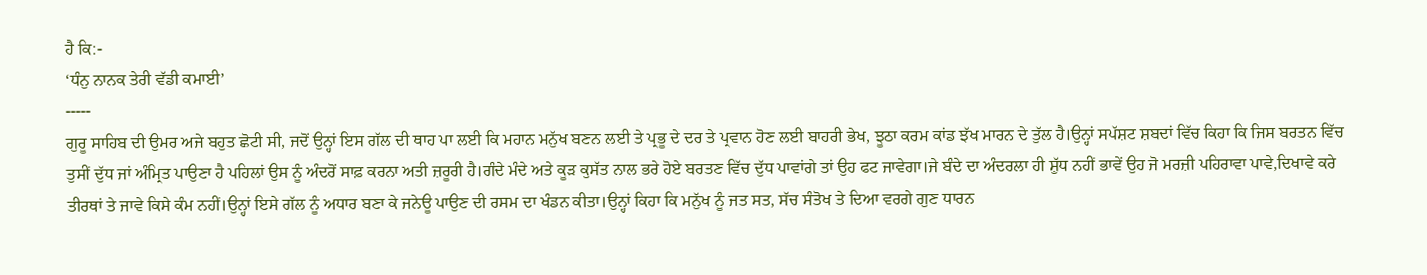ਹੈ ਕਿ:-
‘ਧੰਨੁ ਨਾਨਕ ਤੇਰੀ ਵੱਡੀ ਕਮਾਈ’
-----
ਗੁਰੂ ਸਾਹਿਬ ਦੀ ਉਮਰ ਅਜੇ ਬਹੁਤ ਛੋਟੀ ਸੀ, ਜਦੋਂ ਉਨ੍ਹਾਂ ਇਸ ਗੱਲ ਦੀ ਥਾਹ ਪਾ ਲਈ ਕਿ ਮਹਾਨ ਮਨੁੱਖ ਬਣਨ ਲਈ ਤੇ ਪ੍ਰਭੂ ਦੇ ਦਰ ਤੇ ਪ੍ਰਵਾਨ ਹੋਣ ਲਈ ਬਾਹਰੀ ਭੇਖ, ਝੂਠਾ ਕਰਮ ਕਾਂਡ ਝੱਖ ਮਾਰਨ ਦੇ ਤੁੱਲ ਹੈ।ਉਨ੍ਹਾਂ ਸਪੱਸ਼ਟ ਸ਼ਬਦਾਂ ਵਿੱਚ ਕਿਹਾ ਕਿ ਜਿਸ ਬਰਤਨ ਵਿੱਚ ਤੁਸੀਂ ਦੁੱਧ ਜਾਂ ਅੰਮ੍ਰਿਤ ਪਾਉਣਾ ਹੈ ਪਹਿਲਾਂ ਉਸ ਨੂੰ ਅੰਦਰੋਂ ਸਾਫ਼ ਕਰਨਾ ਅਤੀ ਜ਼ਰੂਰੀ ਹੈ।ਗੰਦੇ ਮੰਦੇ ਅਤੇ ਕੂੜ ਕੁਸੱਤ ਨਾਲ ਭਰੇ ਹੋਏ ਬਰਤਣ ਵਿੱਚ ਦੁੱਧ ਪਾਵਾਂਗੇ ਤਾਂ ਉਹ ਫਟ ਜਾਵੇਗਾ।ਜੇ ਬੰਦੇ ਦਾ ਅੰਦਰਲਾ ਹੀ ਸ਼ੁੱਧ ਨਹੀਂ ਭਾਵੇਂ ਉਹ ਜੋ ਮਰਜ਼ੀ ਪਹਿਰਾਵਾ ਪਾਵੇ,ਦਿਖਾਵੇ ਕਰੇ ਤੀਰਥਾਂ ਤੇ ਜਾਵੇ ਕਿਸੇ ਕੰਮ ਨਹੀਂ।ਉਨ੍ਹਾਂ ਇਸੇ ਗੱਲ ਨੂੰ ਅਧਾਰ ਬਣਾ ਕੇ ਜਨੇਊ ਪਾਉਣ ਦੀ ਰਸਮ ਦਾ ਖੰਡਨ ਕੀਤਾ।ਉਨ੍ਹਾਂ ਕਿਹਾ ਕਿ ਮਨੁੱਖ ਨੂੰ ਜਤ ਸਤ, ਸੱਚ ਸੰਤੋਖ ਤੇ ਦਿਆ ਵਰਗੇ ਗੁਣ ਧਾਰਨ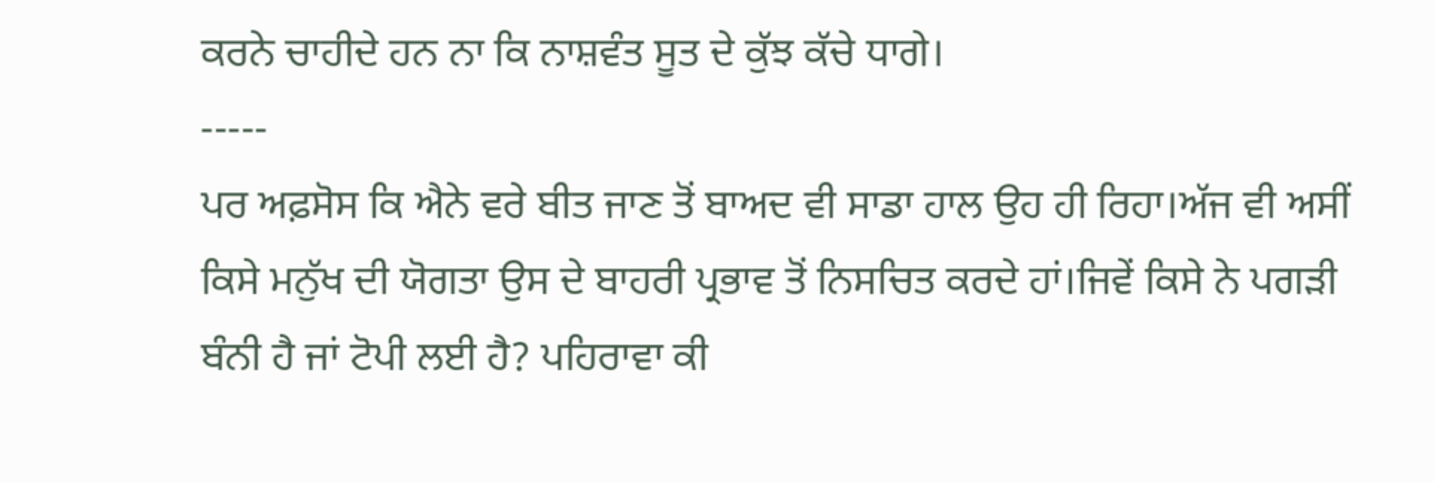ਕਰਨੇ ਚਾਹੀਦੇ ਹਨ ਨਾ ਕਿ ਨਾਸ਼ਵੰਤ ਸੂਤ ਦੇ ਕੁੱਝ ਕੱਚੇ ਧਾਗੇ।
-----
ਪਰ ਅਫ਼ਸੋਸ ਕਿ ਐਨੇ ਵਰੇ ਬੀਤ ਜਾਣ ਤੋਂ ਬਾਅਦ ਵੀ ਸਾਡਾ ਹਾਲ ਉਹ ਹੀ ਰਿਹਾ।ਅੱਜ ਵੀ ਅਸੀਂ ਕਿਸੇ ਮਨੁੱਖ ਦੀ ਯੋਗਤਾ ਉਸ ਦੇ ਬਾਹਰੀ ਪ੍ਰਭਾਵ ਤੋਂ ਨਿਸਚਿਤ ਕਰਦੇ ਹਾਂ।ਜਿਵੇਂ ਕਿਸੇ ਨੇ ਪਗੜੀ ਬੰਨੀ ਹੈ ਜਾਂ ਟੋਪੀ ਲਈ ਹੈ? ਪਹਿਰਾਵਾ ਕੀ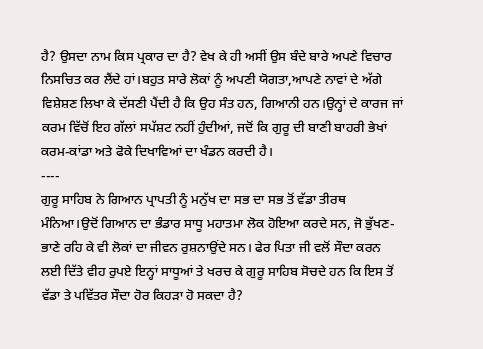ਹੈ? ਉਸਦਾ ਨਾਮ ਕਿਸ ਪ੍ਰਕਾਰ ਦਾ ਹੈ? ਵੇਖ ਕੇ ਹੀ ਅਸੀਂ ਉਸ ਬੰਦੇ ਬਾਰੇ ਅਪਣੇ ਵਿਚਾਰ ਨਿਸਚਿਤ ਕਰ ਲੈਂਦੇ ਹਾਂ।ਬਹੁਤ ਸਾਰੇ ਲੋਕਾਂ ਨੂੰ ਅਪਣੀ ਯੋਗਤਾ,ਆਪਣੇ ਨਾਵਾਂ ਦੇ ਅੱਗੇ ਵਿਸ਼ੇਸ਼ਣ ਲਿਖਾ ਕੇ ਦੱਸਣੀ ਪੈਂਦੀ ਹੈ ਕਿ ਉਹ ਸੰਤ ਹਨ, ਗਿਆਨੀ ਹਨ।ਉਨ੍ਹਾਂ ਦੇ ਕਾਰਜ ਜਾਂ ਕਰਮ ਵਿੱਚੋਂ ਇਹ ਗੱਲਾਂ ਸਪੱਸ਼ਟ ਨਹੀਂ ਹੁੰਦੀਆਂ, ਜਦੋਂ ਕਿ ਗੁਰੂ ਦੀ ਬਾਣੀ ਬਾਹਰੀ ਭੇਖਾਂ ਕਰਮ-ਕਾਂਡਾ ਅਤੇ ਫੋਕੇ ਦਿਖਾਵਿਆਂ ਦਾ ਖੰਡਨ ਕਰਦੀ ਹੈ।
----
ਗੁਰੂ ਸਾਹਿਬ ਨੇ ਗਿਆਨ ਪ੍ਰਾਪਤੀ ਨੂੰ ਮਨੁੱਖ ਦਾ ਸਭ ਦਾ ਸਭ ਤੋਂ ਵੱਡਾ ਤੀਰਥ ਮੰਨਿਆ।ਉਦੋਂ ਗਿਆਨ ਦਾ ਭੰਡਾਰ ਸਾਧੂ ਮਹਾਤਮਾ ਲੋਕ ਹੋਇਆ ਕਰਦੇ ਸਨ, ਜੋ ਭੁੱਖਣ-ਭਾਣੇ ਰਹਿ ਕੇ ਵੀ ਲੋਕਾਂ ਦਾ ਜੀਵਨ ਰੁਸ਼ਨਾਉਂਦੇ ਸਨ। ਫੇਰ ਪਿਤਾ ਜੀ ਵਲੋਂ ਸੌਦਾ ਕਰਨ ਲਈ ਦਿੱਤੇ ਵੀਹ ਰੁਪਏ ਇਨ੍ਹਾਂ ਸਾਧੂਆਂ ਤੇ ਖਰਚ ਕੇ ਗੁਰੂ ਸਾਹਿਬ ਸੋਚਦੇ ਹਨ ਕਿ ਇਸ ਤੋਂ ਵੱਡਾ ਤੇ ਪਵਿੱਤਰ ਸੌਦਾ ਹੋਰ ਕਿਹੜਾ ਹੋ ਸਕਦਾ ਹੈ?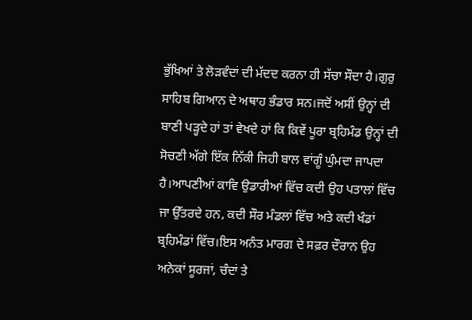ਭੁੱਖਿਆਂ ਤੇ ਲੋੜਵੰਦਾਂ ਦੀ ਮੱਦਦ ਕਰਨਾ ਹੀ ਸੱਚਾ ਸੌਦਾ ਹੈ।ਗੁਰੁ ਸਾਹਿਬ ਗਿਆਨ ਦੇ ਅਥਾਹ ਭੰਡਾਰ ਸਨ।ਜਦੋਂ ਅਸੀਂ ਉਨ੍ਹਾਂ ਦੀ ਬਾਣੀ ਪੜ੍ਹਦੇ ਹਾਂ ਤਾਂ ਵੇਖਦੇ ਹਾਂ ਕਿ ਕਿਵੇਂ ਪੂਰਾ ਬ੍ਰਹਿਮੰਡ ਉਨ੍ਹਾਂ ਦੀ ਸੋਚਣੀ ਅੱਗੇ ਇੱਕ ਨਿੱਕੀ ਜਿਹੀ ਬਾਲ ਵਾਂਗੂੰ ਘੁੰਮਦਾ ਜਾਪਦਾ ਹੈ।ਆਪਣੀਆਂ ਕਾਵਿ ਉਡਾਰੀਆਂ ਵਿੱਚ ਕਦੀ ਉਹ ਪਤਾਲਾਂ ਵਿੱਚ ਜਾ ਉੱਤਰਦੇ ਹਨ, ਕਦੀ ਸੌਰ ਮੰਡਲਾਂ ਵਿੱਚ ਅਤੇ ਕਦੀ ਖੰਡਾਂ ਬ੍ਰਹਿਮੰਡਾਂ ਵਿੱਚ।ਇਸ ਅਨੰਤ ਮਾਰਗ ਦੇ ਸਫ਼ਰ ਦੌਰਾਨ ਉਹ ਅਨੇਕਾਂ ਸੂਰਜਾਂ, ਚੰਦਾਂ ਤੇ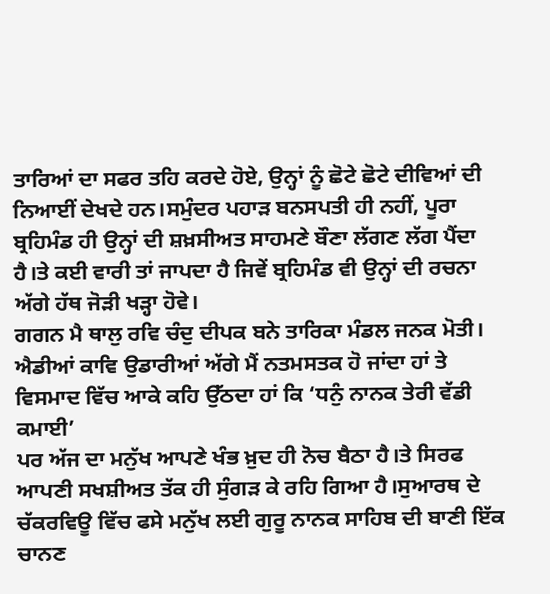ਤਾਰਿਆਂ ਦਾ ਸਫਰ ਤਹਿ ਕਰਦੇ ਹੋਏ, ਉਨ੍ਹਾਂ ਨੂੰ ਛੋਟੇ ਛੋਟੇ ਦੀਵਿਆਂ ਦੀ ਨਿਆਈਂ ਦੇਖਦੇ ਹਨ।ਸਮੁੰਦਰ ਪਹਾੜ ਬਨਸਪਤੀ ਹੀ ਨਹੀਂ, ਪੂਰਾ ਬ੍ਰਹਿਮੰਡ ਹੀ ਉਨ੍ਹਾਂ ਦੀ ਸ਼ਖ਼ਸੀਅਤ ਸਾਹਮਣੇ ਬੌਣਾ ਲੱਗਣ ਲੱਗ ਪੈਂਦਾ ਹੈ।ਤੇ ਕਈ ਵਾਰੀ ਤਾਂ ਜਾਪਦਾ ਹੈ ਜਿਵੇਂ ਬ੍ਰਹਿਮੰਡ ਵੀ ਉਨ੍ਹਾਂ ਦੀ ਰਚਨਾ ਅੱਗੇ ਹੱਥ ਜੋੜੀ ਖੜ੍ਹਾ ਹੋਵੇ।
ਗਗਨ ਮੈ ਥਾਲੁ ਰਵਿ ਚੰਦੁ ਦੀਪਕ ਬਨੇ ਤਾਰਿਕਾ ਮੰਡਲ ਜਨਕ ਮੋਤੀ।
ਐਡੀਆਂ ਕਾਵਿ ਉਡਾਰੀਆਂ ਅੱਗੇ ਮੈਂ ਨਤਮਸਤਕ ਹੋ ਜਾਂਦਾ ਹਾਂ ਤੇ ਵਿਸਮਾਦ ਵਿੱਚ ਆਕੇ ਕਹਿ ਉੱਠਦਾ ਹਾਂ ਕਿ ‘ਧਨੁੰ ਨਾਨਕ ਤੇਰੀ ਵੱਡੀ ਕਮਾਈ’
ਪਰ ਅੱਜ ਦਾ ਮਨੁੱਖ ਆਪਣੇ ਖੰਭ ਖ਼ੁਦ ਹੀ ਨੋਚ ਬੈਠਾ ਹੈ।ਤੇ ਸਿਰਫ ਆਪਣੀ ਸਖਸ਼ੀਅਤ ਤੱਕ ਹੀ ਸੁੰਗੜ ਕੇ ਰਹਿ ਗਿਆ ਹੈ।ਸੁਆਰਥ ਦੇ ਚੱਕਰਵਿਊ ਵਿੱਚ ਫਸੇ ਮਨੁੱਖ ਲਈ ਗੁਰੂ ਨਾਨਕ ਸਾਹਿਬ ਦੀ ਬਾਣੀ ਇੱਕ ਚਾਨਣ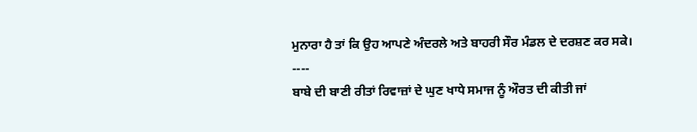ਮੁਨਾਰਾ ਹੈ ਤਾਂ ਕਿ ਉਹ ਆਪਣੇ ਅੰਦਰਲੇ ਅਤੇ ਬਾਹਰੀ ਸੌਰ ਮੰਡਲ ਦੇ ਦਰਸ਼ਣ ਕਰ ਸਕੇ।
----
ਬਾਬੇ ਦੀ ਬਾਣੀ ਰੀਤਾਂ ਰਿਵਾਜ਼ਾਂ ਦੇ ਘੁਣ ਖਾਧੇ ਸਮਾਜ ਨੂੰ ਔਰਤ ਦੀ ਕੀਤੀ ਜਾਂ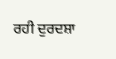ਰਹੀ ਦੁਰਦਸ਼ਾ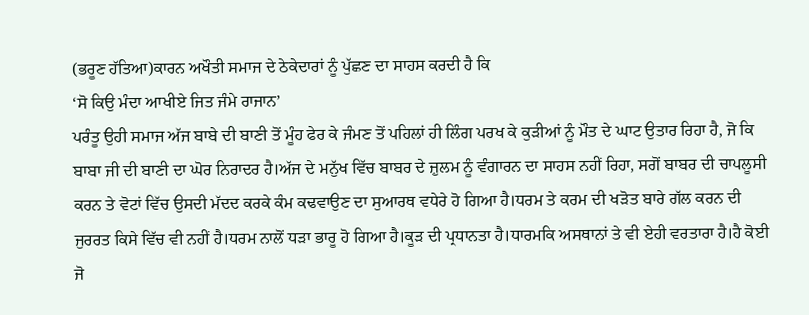(ਭਰੂਣ ਹੱਤਿਆ)ਕਾਰਨ ਅਖੌਤੀ ਸਮਾਜ ਦੇ ਠੇਕੇਦਾਰਾਂ ਨੂੰ ਪੁੱਛਣ ਦਾ ਸਾਹਸ ਕਰਦੀ ਹੈ ਕਿ
‘ਸੋ ਕਿਉ ਮੰਦਾ ਆਖੀਏ ਜਿਤ ਜੰਮੇ ਰਾਜਾਨ’
ਪਰੰਤੂ ਉਹੀ ਸਮਾਜ ਅੱਜ ਬਾਬੇ ਦੀ ਬਾਣੀ ਤੋਂ ਮੂੰਹ ਫੇਰ ਕੇ ਜੰਮਣ ਤੋਂ ਪਹਿਲਾਂ ਹੀ ਲਿੰਗ ਪਰਖ ਕੇ ਕੁੜੀਆਂ ਨੂੰ ਮੌਤ ਦੇ ਘਾਟ ਉਤਾਰ ਰਿਹਾ ਹੈ, ਜੋ ਕਿ ਬਾਬਾ ਜੀ ਦੀ ਬਾਣੀ ਦਾ ਘੋਰ ਨਿਰਾਦਰ ਹੈ।ਅੱਜ ਦੇ ਮਨੁੱਖ ਵਿੱਚ ਬਾਬਰ ਦੇ ਜ਼ੁਲਮ ਨੂੰ ਵੰਗਾਰਨ ਦਾ ਸਾਹਸ ਨਹੀਂ ਰਿਹਾ, ਸਗੋਂ ਬਾਬਰ ਦੀ ਚਾਪਲੂਸੀ ਕਰਨ ਤੇ ਵੋਟਾਂ ਵਿੱਚ ਉਸਦੀ ਮੱਦਦ ਕਰਕੇ ਕੰਮ ਕਢਵਾਉਣ ਦਾ ਸੁਆਰਥ ਵਧੇਰੇ ਹੋ ਗਿਆ ਹੈ।ਧਰਮ ਤੇ ਕਰਮ ਦੀ ਖੜੋਤ ਬਾਰੇ ਗੱਲ ਕਰਨ ਦੀ ਜੁਰਰਤ ਕਿਸੇ ਵਿੱਚ ਵੀ ਨਹੀਂ ਹੈ।ਧਰਮ ਨਾਲੋਂ ਧੜਾ ਭਾਰੂ ਹੋ ਗਿਆ ਹੈ।ਕੂੜ ਦੀ ਪ੍ਰਧਾਨਤਾ ਹੈ।ਧਾਰਮਕਿ ਅਸਥਾਨਾਂ ਤੇ ਵੀ ਏਹੀ ਵਰਤਾਰਾ ਹੈ।ਹੈ ਕੋਈ ਜੋ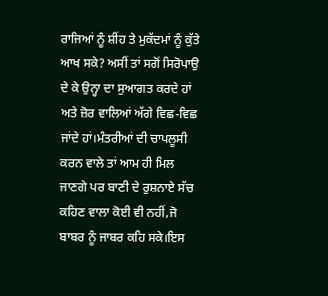ਰਾਜਿਆਂ ਨੂੰ ਸ਼ੀਂਹ ਤੇ ਮੁਕੱਦਮਾਂ ਨੂੰ ਕੁੱਤੇ ਆਖ ਸਕੇ? ਅਸੀਂ ਤਾਂ ਸਗੋਂ ਸਿਰੋਪਾਉ ਦੇ ਕੇ ਉਨ੍ਹਾ ਦਾ ਸੁਆਗਤ ਕਰਦੇ ਹਾਂ ਅਤੇ ਜ਼ੋਰ ਵਾਲਿਆਂ ਅੱਗੇ ਵਿਛ-ਵਿਛ ਜਾਂਦੇ ਹਾਂ।ਮੰਤਰੀਆਂ ਦੀ ਚਾਪਲੂਸੀ ਕਰਨ ਵਾਲੇ ਤਾਂ ਆਮ ਹੀ ਮਿਲ ਜਾਣਗੇ ਪਰ ਬਾਣੀ ਦੇ ਰੁਸ਼ਨਾਏ ਸੱਚ ਕਹਿਣ ਵਾਲਾ ਕੋਈ ਵੀ ਨਹੀਂ,ਜੋ ਬਾਬਰ ਨੂੰ ਜਾਬਰ ਕਹਿ ਸਕੇ।ਇਸ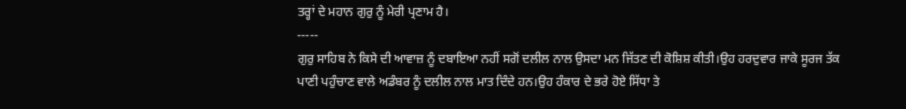ਤਰ੍ਹਾਂ ਦੇ ਮਹਾਨ ਗੁਰੁ ਨੂੰ ਮੇਰੀ ਪ੍ਰਣਾਮ ਹੈ।
-----
ਗੁਰੁ ਸਾਹਿਬ ਨੇ ਕਿਸੇ ਦੀ ਆਵਾਜ਼ ਨੂੰ ਦਬਾਇਆ ਨਹੀਂ ਸਗੋਂ ਦਲੀਲ ਨਾਲ ਉਸਦਾ ਮਨ ਜਿੱਤਣ ਦੀ ਕੋਸ਼ਿਸ਼ ਕੀਤੀ।ਉਹ ਹਰਦੁਵਾਰ ਜਾਕੇ ਸੂਰਜ ਤੱਕ ਪਾਣੀ ਪਹੁੰਚਾਣ ਵਾਲੇ ਅਡੰਬਰ ਨੂੰ ਦਲੀਲ ਨਾਲ ਮਾਤ ਦਿੰਦੇ ਹਨ।ਉਹ ਹੰਕਾਰ ਦੇ ਭਰੇ ਹੋਏ ਸਿੱਧਾ ਤੇ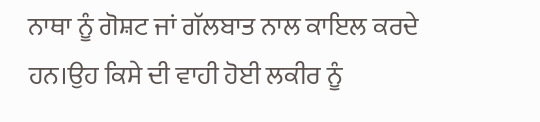ਨਾਥਾ ਨੂੰ ਗੋਸ਼ਟ ਜਾਂ ਗੱਲਬਾਤ ਨਾਲ ਕਾਇਲ ਕਰਦੇ ਹਨ।ਉਹ ਕਿਸੇ ਦੀ ਵਾਹੀ ਹੋਈ ਲਕੀਰ ਨੂੰ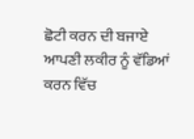ਛੋਟੀ ਕਰਨ ਦੀ ਬਜਾਏ ਆਪਣੀ ਲਕੀਰ ਨੂੰ ਵੱਡਿਆਂ ਕਰਨ ਵਿੱਚ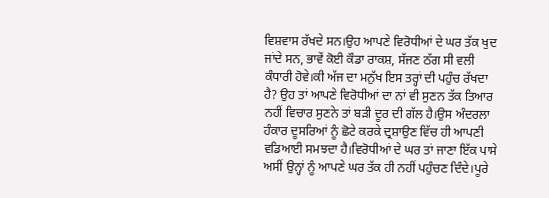ਵਿਸ਼ਵਾਸ ਰੱਖਦੇ ਸਨ।ਉਹ ਆਪਣੇ ਵਿਰੋਧੀਆਂ ਦੇ ਘਰ ਤੱਕ ਖੁਦ ਜਾਂਦੇ ਸਨ, ਭਾਵੇਂ ਕੋਈ ਕੌਡਾ ਰਾਕਸ਼, ਸੱਜਣ ਠੱਗ ਸੀ ਵਲੀ ਕੰਧਾਰੀ ਹੋਵੇ।ਕੀ ਅੱਜ ਦਾ ਮਨੁੱਖ ਇਸ ਤਰ੍ਹਾਂ ਦੀ ਪਹੁੰਚ ਰੱਖਦਾ ਹੈ? ਉਹ ਤਾਂ ਆਪਣੇ ਵਿਰੋਧੀਆਂ ਦਾ ਨਾਂ ਵੀ ਸੁਣਨ ਤੱਕ ਤਿਆਰ ਨਹੀਂ ਵਿਚਾਰ ਸੁਣਨੇ ਤਾਂ ਬੜੀ ਦੂਰ ਦੀ ਗੱਲ ਹੈ।ਉਸ ਅੰਦਰਲਾ ਹੰਕਾਰ ਦੂਸਰਿਆਂ ਨੂੰ ਛੋਟੇ ਕਰਕੇ ਦ੍ਰਸ਼ਾਉਣ ਵਿੱਚ ਹੀ ਆਪਣੀ ਵਡਿਆਈ ਸਮਝਦਾ ਹੈ।ਵਿਰੋਧੀਆਂ ਦੇ ਘਰ ਤਾਂ ਜਾਣਾ ਇੱਕ ਪਾਸੇ ਅਸੀਂ ਉਨ੍ਹਾਂ ਨੂੰ ਆਪਣੇ ਘਰ ਤੱਕ ਹੀ ਨਹੀਂ ਪਹੁੰਚਣ ਦਿੰਦੇ।ਪੂਰੇ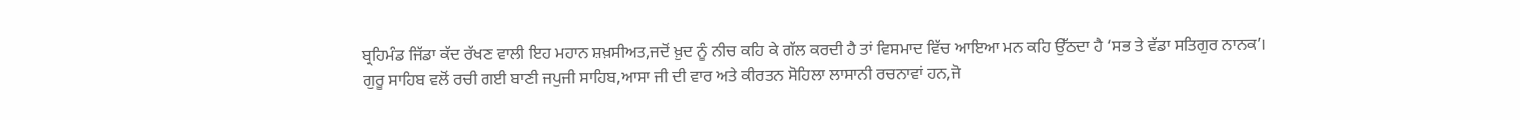ਬ੍ਰਹਿਮੰਡ ਜਿੱਡਾ ਕੱਦ ਰੱਖਣ ਵਾਲੀ ਇਹ ਮਹਾਨ ਸ਼ਖ਼ਸੀਅਤ,ਜਦੋਂ ਖ਼ੁਦ ਨੂੰ ਨੀਚ ਕਹਿ ਕੇ ਗੱਲ ਕਰਦੀ ਹੈ ਤਾਂ ਵਿਸਮਾਦ ਵਿੱਚ ਆਇਆ ਮਨ ਕਹਿ ਉੱਠਦਾ ਹੈ ‘ਸਭ ਤੇ ਵੱਡਾ ਸਤਿਗੁਰ ਨਾਨਕ’।
ਗੁਰੂ ਸਾਹਿਬ ਵਲੋਂ ਰਚੀ ਗਈ ਬਾਣੀ ਜਪੁਜੀ ਸਾਹਿਬ,ਆਸਾ ਜੀ ਦੀ ਵਾਰ ਅਤੇ ਕੀਰਤਨ ਸੋਹਿਲਾ ਲਾਸਾਨੀ ਰਚਨਾਵਾਂ ਹਨ,ਜੋ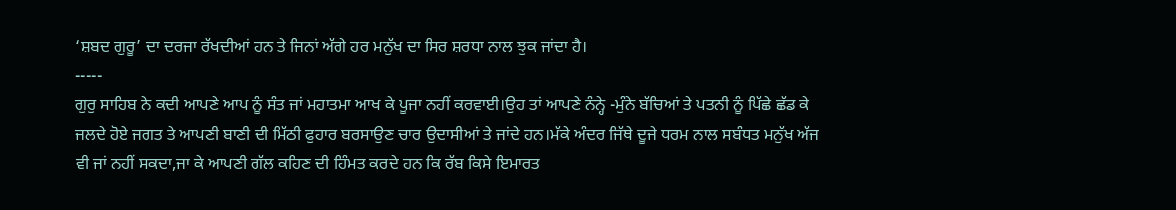‘ਸ਼ਬਦ ਗੁਰੂ’ ਦਾ ਦਰਜਾ ਰੱਖਦੀਆਂ ਹਨ ਤੇ ਜਿਨਾਂ ਅੱਗੇ ਹਰ ਮਨੁੱਖ ਦਾ ਸਿਰ ਸ਼ਰਧਾ ਨਾਲ ਝੁਕ ਜਾਂਦਾ ਹੈ।
-----
ਗੁਰੁ ਸਾਹਿਬ ਨੇ ਕਦੀ ਆਪਣੇ ਆਪ ਨੂੰ ਸੰਤ ਜਾਂ ਮਹਾਤਮਾ ਆਖ ਕੇ ਪੂਜਾ ਨਹੀਂ ਕਰਵਾਈ।ਉਹ ਤਾਂ ਆਪਣੇ ਨੰਨ੍ਹੇ -ਮੁੰਨੇ ਬੱਚਿਆਂ ਤੇ ਪਤਨੀ ਨੂੰ ਪਿੱਛੇ ਛੱਡ ਕੇ ਜਲਦੇ ਹੋਏ ਜਗਤ ਤੇ ਆਪਣੀ ਬਾਣੀ ਦੀ ਮਿੱਠੀ ਫੁਹਾਰ ਬਰਸਾਉਣ ਚਾਰ ਉਦਾਸੀਆਂ ਤੇ ਜਾਂਦੇ ਹਨ।ਮੱਕੇ ਅੰਦਰ ਜਿੱਥੇ ਦੂਜੇ ਧਰਮ ਨਾਲ ਸਬੰਧਤ ਮਨੁੱਖ ਅੱਜ ਵੀ ਜਾਂ ਨਹੀਂ ਸਕਦਾ,ਜਾ ਕੇ ਆਪਣੀ ਗੱਲ ਕਹਿਣ ਦੀ ਹਿੰਮਤ ਕਰਦੇ ਹਨ ਕਿ ਰੱਬ ਕਿਸੇ ਇਮਾਰਤ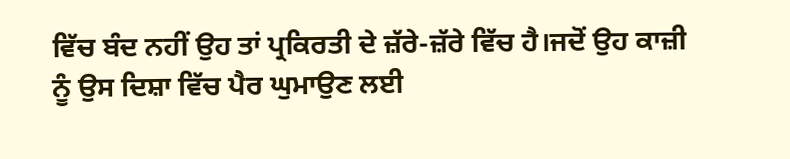ਵਿੱਚ ਬੰਦ ਨਹੀਂ ਉਹ ਤਾਂ ਪ੍ਰਕਿਰਤੀ ਦੇ ਜ਼ੱਰੇ-ਜ਼ੱਰੇ ਵਿੱਚ ਹੈ।ਜਦੋਂ ਉਹ ਕਾਜ਼ੀ ਨੂੰ ਉਸ ਦਿਸ਼ਾ ਵਿੱਚ ਪੈਰ ਘੁਮਾਉਣ ਲਈ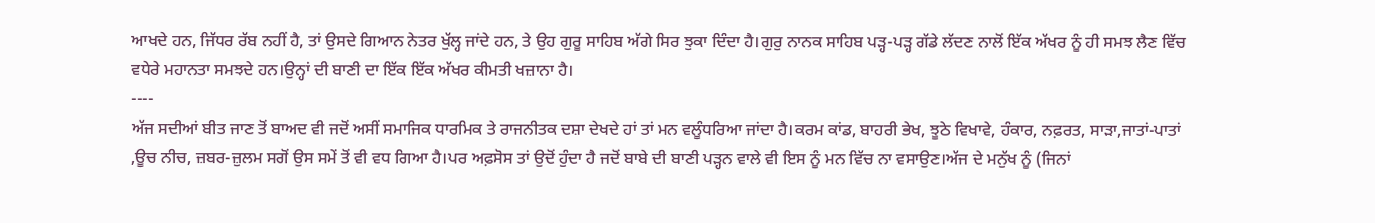ਆਖਦੇ ਹਨ, ਜਿੱਧਰ ਰੱਬ ਨਹੀਂ ਹੈ, ਤਾਂ ਉਸਦੇ ਗਿਆਨ ਨੇਤਰ ਖੁੱਲ੍ਹ ਜਾਂਦੇ ਹਨ, ਤੇ ਉਹ ਗੁਰੂ ਸਾਹਿਬ ਅੱਗੇ ਸਿਰ ਝੁਕਾ ਦਿੰਦਾ ਹੈ।ਗੁਰੁ ਨਾਨਕ ਸਾਹਿਬ ਪੜ੍ਹ-ਪੜ੍ਹ ਗੱਡੇ ਲੱਦਣ ਨਾਲੋਂ ਇੱਕ ਅੱਖਰ ਨੂੰ ਹੀ ਸਮਝ ਲੈਣ ਵਿੱਚ ਵਧੇਰੇ ਮਹਾਨਤਾ ਸਮਝਦੇ ਹਨ।ਉਨ੍ਹਾਂ ਦੀ ਬਾਣੀ ਦਾ ਇੱਕ ਇੱਕ ਅੱਖਰ ਕੀਮਤੀ ਖਜ਼ਾਨਾ ਹੈ।
----
ਅੱਜ ਸਦੀਆਂ ਬੀਤ ਜਾਣ ਤੋਂ ਬਾਅਦ ਵੀ ਜਦੋਂ ਅਸੀਂ ਸਮਾਜਿਕ ਧਾਰਮਿਕ ਤੇ ਰਾਜਨੀਤਕ ਦਸ਼ਾ ਦੇਖਦੇ ਹਾਂ ਤਾਂ ਮਨ ਵਲੂੰਧਰਿਆ ਜਾਂਦਾ ਹੈ।ਕਰਮ ਕਾਂਡ, ਬਾਹਰੀ ਭੇਖ, ਝੂਠੇ ਵਿਖਾਵੇ, ਹੰਕਾਰ, ਨਫ਼ਰਤ, ਸਾੜਾ,ਜਾਤਾਂ-ਪਾਤਾਂ ,ਊਚ ਨੀਚ, ਜ਼ਬਰ-ਜ਼ੁਲਮ ਸਗੋਂ ਉਸ ਸਮੇਂ ਤੋਂ ਵੀ ਵਧ ਗਿਆ ਹੈ।ਪਰ ਅਫ਼ਸੋਸ ਤਾਂ ਉਦੋਂ ਹੁੰਦਾ ਹੈ ਜਦੋਂ ਬਾਬੇ ਦੀ ਬਾਣੀ ਪੜ੍ਹਨ ਵਾਲੇ ਵੀ ਇਸ ਨੂੰ ਮਨ ਵਿੱਚ ਨਾ ਵਸਾਉਣ।ਅੱਜ ਦੇ ਮਨੁੱਖ ਨੂੰ (ਜਿਨਾਂ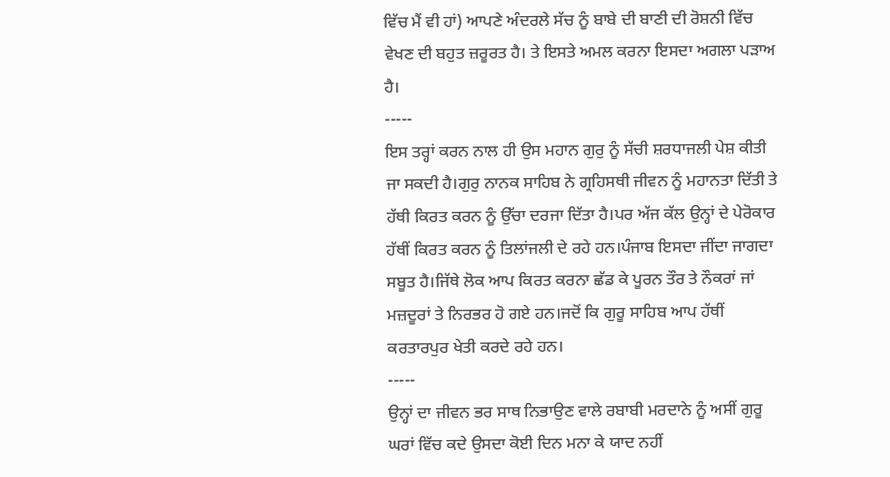ਵਿੱਚ ਮੈਂ ਵੀ ਹਾਂ) ਆਪਣੇ ਅੰਦਰਲੇ ਸੱਚ ਨੂੰ ਬਾਬੇ ਦੀ ਬਾਣੀ ਦੀ ਰੋਸ਼ਨੀ ਵਿੱਚ ਵੇਖਣ ਦੀ ਬਹੁਤ ਜ਼ਰੂਰਤ ਹੈ। ਤੇ ਇਸਤੇ ਅਮਲ ਕਰਨਾ ਇਸਦਾ ਅਗਲਾ ਪੜਾਅ ਹੈ।
-----
ਇਸ ਤਰ੍ਹਾਂ ਕਰਨ ਨਾਲ ਹੀ ਉਸ ਮਹਾਨ ਗੁਰੁ ਨੂੰ ਸੱਚੀ ਸ਼ਰਧਾਜਲੀ ਪੇਸ਼ ਕੀਤੀ ਜਾ ਸਕਦੀ ਹੈ।ਗੁਰੁ ਨਾਨਕ ਸਾਹਿਬ ਨੇ ਗ੍ਰਹਿਸਥੀ ਜੀਵਨ ਨੂੰ ਮਹਾਨਤਾ ਦਿੱਤੀ ਤੇ ਹੱਥੀ ਕਿਰਤ ਕਰਨ ਨੂੰ ਉੱਚਾ ਦਰਜਾ ਦਿੱਤਾ ਹੈ।ਪਰ ਅੱਜ ਕੱਲ ਉਨ੍ਹਾਂ ਦੇ ਪੇਰੋਕਾਰ ਹੱਥੀਂ ਕਿਰਤ ਕਰਨ ਨੂੰ ਤਿਲਾਂਜਲੀ ਦੇ ਰਹੇ ਹਨ।ਪੰਜਾਬ ਇਸਦਾ ਜੀਂਦਾ ਜਾਗਦਾ ਸਬੂਤ ਹੈ।ਜਿੱਥੇ ਲੋਕ ਆਪ ਕਿਰਤ ਕਰਨਾ ਛੱਡ ਕੇ ਪੂਰਨ ਤੌਰ ਤੇ ਨੌਕਰਾਂ ਜਾਂ ਮਜ਼ਦੂਰਾਂ ਤੇ ਨਿਰਭਰ ਹੋ ਗਏ ਹਨ।ਜਦੋਂ ਕਿ ਗੁਰੂ ਸਾਹਿਬ ਆਪ ਹੱਥੀਂ ਕਰਤਾਰਪੁਰ ਖੇਤੀ ਕਰਦੇ ਰਹੇ ਹਨ।
-----
ਉਨ੍ਹਾਂ ਦਾ ਜੀਵਨ ਭਰ ਸਾਥ ਨਿਭਾਉਣ ਵਾਲੇ ਰਬਾਬੀ ਮਰਦਾਨੇ ਨੂੰ ਅਸੀਂ ਗੁਰੂ ਘਰਾਂ ਵਿੱਚ ਕਦੇ ਉਸਦਾ ਕੋਈ ਦਿਨ ਮਨਾ ਕੇ ਯਾਦ ਨਹੀਂ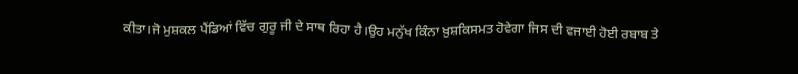ਕੀਤਾ।ਜੋ ਮੁਸ਼ਕਲ ਪੈਂਡਿਆਂ ਵਿੱਚ ਗੁਰੂ ਜੀ ਦੇ ਸਾਥ ਰਿਹਾ ਹੈ।ਉਹ ਮਨੁੱਖ ਕਿੰਨਾ ਖ਼ੁਸ਼ਕਿਸਮਤ ਹੋਵੇਗਾ ਜਿਸ ਦੀ ਵਜਾਈ ਹੋਈ ਰਬਾਬ ਤੇ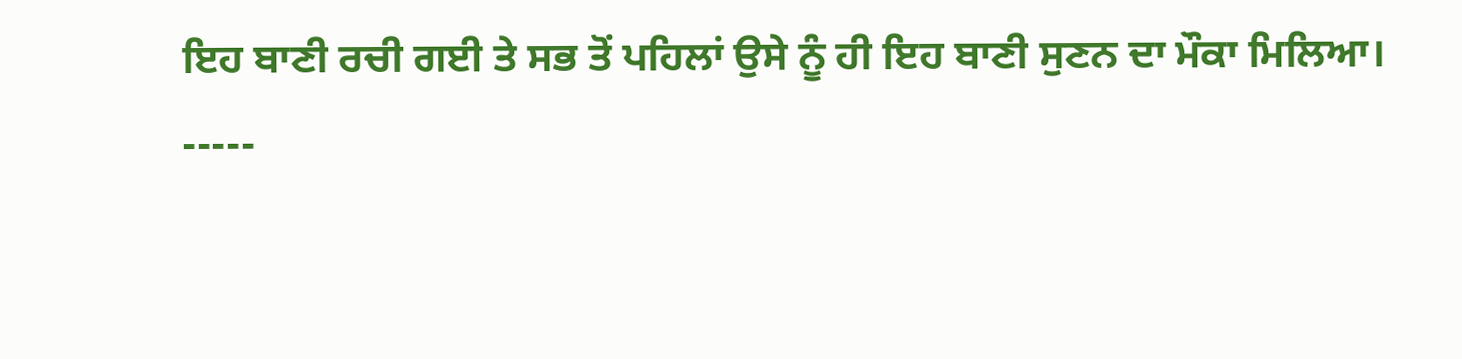ਇਹ ਬਾਣੀ ਰਚੀ ਗਈ ਤੇ ਸਭ ਤੋਂ ਪਹਿਲਾਂ ਉਸੇ ਨੂੰ ਹੀ ਇਹ ਬਾਣੀ ਸੁਣਨ ਦਾ ਮੌਕਾ ਮਿਲਿਆ।
-----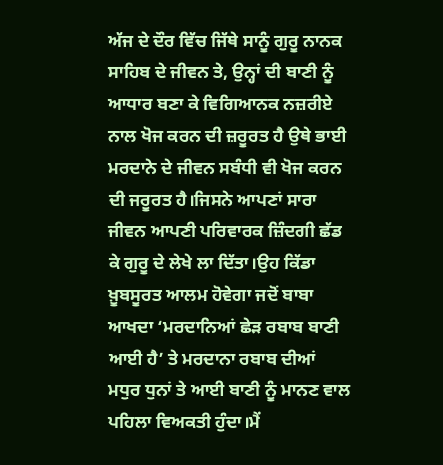ਅੱਜ ਦੇ ਦੌਰ ਵਿੱਚ ਜਿੱਥੇ ਸਾਨੂੰ ਗੁਰੂ ਨਾਨਕ ਸਾਹਿਬ ਦੇ ਜੀਵਨ ਤੇ, ਉਨ੍ਹਾਂ ਦੀ ਬਾਣੀ ਨੂੰ ਆਧਾਰ ਬਣਾ ਕੇ ਵਿਗਿਆਨਕ ਨਜ਼ਰੀਏ ਨਾਲ ਖੋਜ ਕਰਨ ਦੀ ਜ਼ਰੂਰਤ ਹੈ ਉਥੇ ਭਾਈ ਮਰਦਾਨੇ ਦੇ ਜੀਵਨ ਸਬੰਧੀ ਵੀ ਖੋਜ ਕਰਨ ਦੀ ਜਰੂਰਤ ਹੈ।ਜਿਸਨੇ ਆਪਣਾਂ ਸਾਰਾ ਜੀਵਨ ਆਪਣੀ ਪਰਿਵਾਰਕ ਜ਼ਿੰਦਗੀ ਛੱਡ ਕੇ ਗੁਰੂ ਦੇ ਲੇਖੇ ਲਾ ਦਿੱਤਾ।ਉਹ ਕਿੱਡਾ ਖ਼ੂਬਸੂਰਤ ਆਲਮ ਹੋਵੇਗਾ ਜਦੋਂ ਬਾਬਾ ਆਖਦਾ ‘ਮਰਦਾਨਿਆਂ ਛੇੜ ਰਬਾਬ ਬਾਣੀ ਆਈ ਹੈ’ ਤੇ ਮਰਦਾਨਾ ਰਬਾਬ ਦੀਆਂ ਮਧੁਰ ਧੁਨਾਂ ਤੇ ਆਈ ਬਾਣੀ ਨੂੰ ਮਾਨਣ ਵਾਲ ਪਹਿਲਾ ਵਿਅਕਤੀ ਹੁੰਦਾ।ਮੈਂ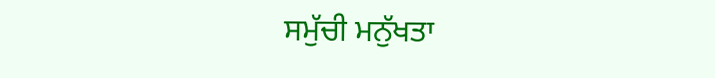ਸਮੁੱਚੀ ਮਨੁੱਖਤਾ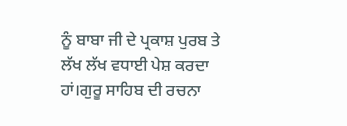ਨੂੰ ਬਾਬਾ ਜੀ ਦੇ ਪ੍ਰਕਾਸ਼ ਪੁਰਬ ਤੇ ਲੱਖ ਲੱਖ ਵਧਾਈ ਪੇਸ਼ ਕਰਦਾ ਹਾਂ।ਗੁਰੂ ਸਾਹਿਬ ਦੀ ਰਚਨਾ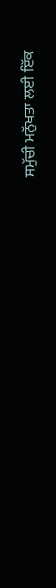ਸਮੁੱਚੀ ਮਨੁੱਖਤਾ ਲਈ ਇੱਕ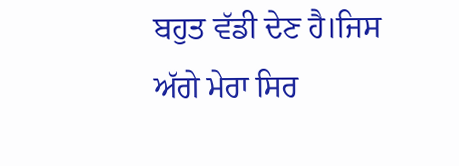ਬਹੁਤ ਵੱਡੀ ਦੇਣ ਹੈ।ਜਿਸ ਅੱਗੇ ਮੇਰਾ ਸਿਰ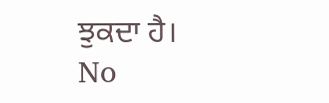ਝੁਕਦਾ ਹੈ।
No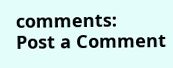comments:
Post a Comment